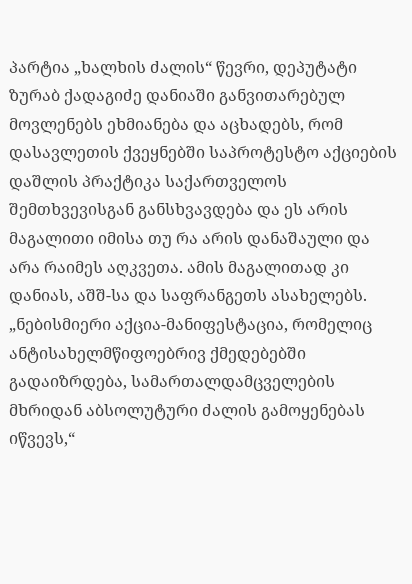პარტია „ხალხის ძალის“ წევრი, დეპუტატი ზურაბ ქადაგიძე დანიაში განვითარებულ მოვლენებს ეხმიანება და აცხადებს, რომ დასავლეთის ქვეყნებში საპროტესტო აქციების დაშლის პრაქტიკა საქართველოს შემთხვევისგან განსხვავდება და ეს არის მაგალითი იმისა თუ რა არის დანაშაული და არა რაიმეს აღკვეთა. ამის მაგალითად კი დანიას, აშშ-სა და საფრანგეთს ასახელებს.
„ნებისმიერი აქცია-მანიფესტაცია, რომელიც ანტისახელმწიფოებრივ ქმედებებში გადაიზრდება, სამართალდამცველების მხრიდან აბსოლუტური ძალის გამოყენებას იწვევს,“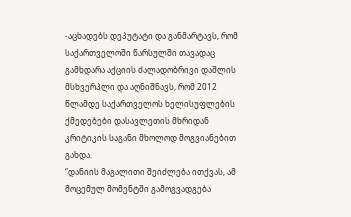-აცხადებს დეპუტატი და განმარტავს, რომ საქართველოში წარსულში თავადაც გამხდარა აქციის ძალადობრივი დაშლის მსხვერპლი და აღნიშნავს, რომ 2012 წლამდე საქართველოს ხელისუფლების ქმედებები დასავლეთის მხრიდან კრიტიკის საგანი მხოლოდ მოგვიანებით გახდა.
“დანიის მაგალითი შეიძლება ითქვას, ამ მოცემულ მომენტში გამოგვადგება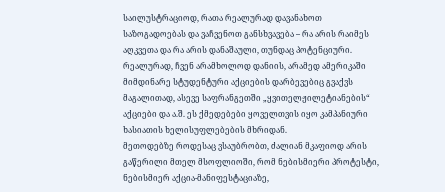საილუსტრაციოდ, რათა რეალურად დავანახოთ საზოგადოებას და ვაჩვენოთ განსხვავება – რა არის რაიმეს აღკვეთა და რა არის დანაშაული, თუნდაც პოტენციური.
რეალურად, ჩვენ არამხოლოდ დანიის, არამედ ამერიკაში მიმდინარე სტუდენტური აქციების დარბევებიც გვაქვს მაგალითად, ასევე საფრანგეთში „ყვითელჟილეტიანების“ აქციები და ა.შ. ეს ქმედებები ყოველთვის იყო კამპანიური ხასიათის ხელისუფლებების მხრიდან.
მეთოდებზე როდესაც ვსაუბრობთ, ძალიან მკაფიოდ არის გაწერილი მთელ მსოფლიოში, რომ ნებისმიერი პროტესტი, ნებისმიერ აქცია-მანიფესტაციაზე,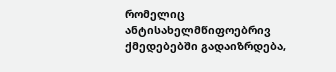რომელიც ანტისახელმწიფოებრივ ქმედებებში გადაიზრდება,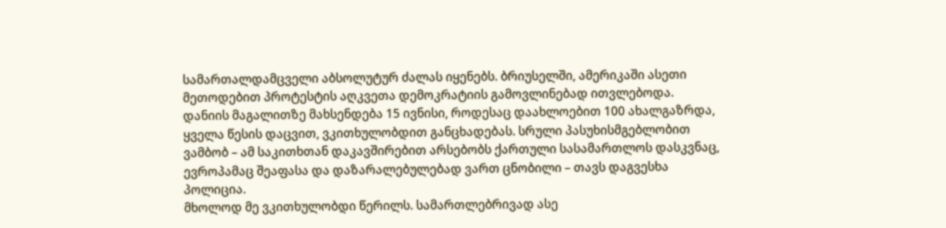სამართალდამცველი აბსოლუტურ ძალას იყენებს. ბრიუსელში, ამერიკაში ასეთი მეთოდებით პროტესტის აღკვეთა დემოკრატიის გამოვლინებად ითვლებოდა.
დანიის მაგალითზე მახსენდება 15 ივნისი, როდესაც დაახლოებით 100 ახალგაზრდა, ყველა წესის დაცვით, ვკითხულობდით განცხადებას. სრული პასუხისმგებლობით ვამბობ – ამ საკითხთან დაკავშირებით არსებობს ქართული სასამართლოს დასკვნაც, ევროპამაც შეაფასა და დაზარალებულებად ვართ ცნობილი – თავს დაგვესხა პოლიცია.
მხოლოდ მე ვკითხულობდი წერილს. სამართლებრივად ასე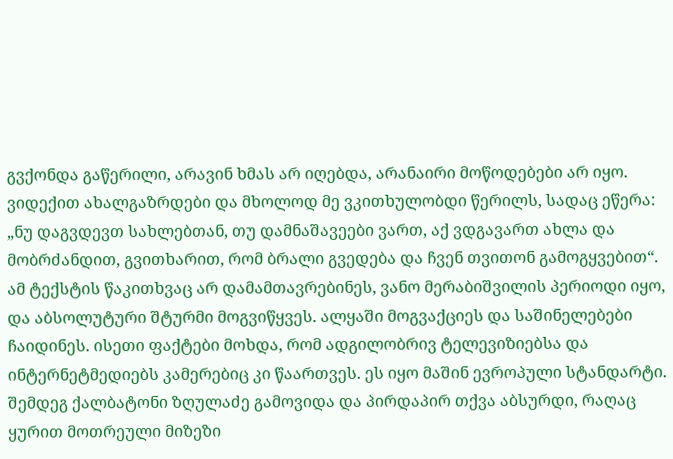გვქონდა გაწერილი, არავინ ხმას არ იღებდა, არანაირი მოწოდებები არ იყო. ვიდექით ახალგაზრდები და მხოლოდ მე ვკითხულობდი წერილს, სადაც ეწერა: „ნუ დაგვდევთ სახლებთან, თუ დამნაშავეები ვართ, აქ ვდგავართ ახლა და მობრძანდით, გვითხარით, რომ ბრალი გვედება და ჩვენ თვითონ გამოგყვებით“.
ამ ტექსტის წაკითხვაც არ დამამთავრებინეს, ვანო მერაბიშვილის პერიოდი იყო, და აბსოლუტური შტურმი მოგვიწყვეს. ალყაში მოგვაქციეს და საშინელებები ჩაიდინეს. ისეთი ფაქტები მოხდა, რომ ადგილობრივ ტელევიზიებსა და ინტერნეტმედიებს კამერებიც კი წაართვეს. ეს იყო მაშინ ევროპული სტანდარტი. შემდეგ ქალბატონი ზღულაძე გამოვიდა და პირდაპირ თქვა აბსურდი, რაღაც ყურით მოთრეული მიზეზი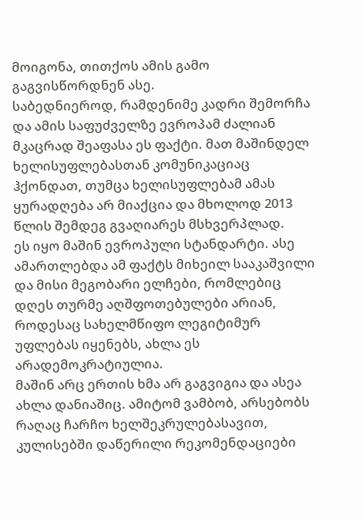მოიგონა, თითქოს ამის გამო გაგვისწორდნენ ასე.
საბედნიეროდ, რამდენიმე კადრი შემორჩა და ამის საფუძველზე ევროპამ ძალიან მკაცრად შეაფასა ეს ფაქტი. მათ მაშინდელ ხელისუფლებასთან კომუნიკაციაც ჰქონდათ, თუმცა ხელისუფლებამ ამას ყურადღება არ მიაქცია და მხოლოდ 2013 წლის შემდეგ გვაღიარეს მსხვერპლად.
ეს იყო მაშინ ევროპული სტანდარტი. ასე ამართლებდა ამ ფაქტს მიხეილ სააკაშვილი და მისი მეგობარი ელჩები, რომლებიც დღეს თურმე აღშფოთებულები არიან, როდესაც სახელმწიფო ლეგიტიმურ უფლებას იყენებს, ახლა ეს არადემოკრატიულია.
მაშინ არც ერთის ხმა არ გაგვიგია და ასეა ახლა დანიაშიც. ამიტომ ვამბობ, არსებობს რაღაც ჩარჩო ხელშეკრულებასავით, კულისებში დაწერილი რეკომენდაციები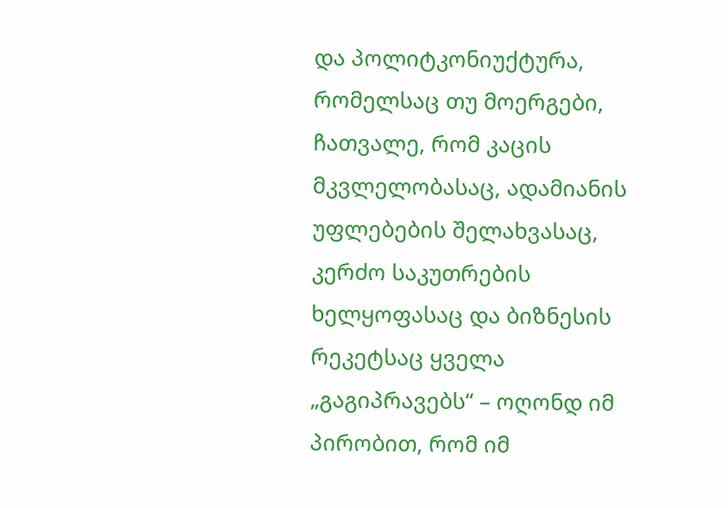და პოლიტკონიუქტურა, რომელსაც თუ მოერგები, ჩათვალე, რომ კაცის მკვლელობასაც, ადამიანის უფლებების შელახვასაც, კერძო საკუთრების ხელყოფასაც და ბიზნესის რეკეტსაც ყველა „გაგიპრავებს“ – ოღონდ იმ პირობით, რომ იმ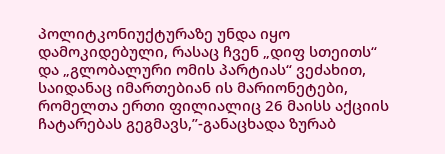პოლიტკონიუქტურაზე უნდა იყო დამოკიდებული, რასაც ჩვენ „დიფ სთეითს“ და „გლობალური ომის პარტიას“ ვეძახით, საიდანაც იმართებიან ის მარიონეტები, რომელთა ერთი ფილიალიც 26 მაისს აქციის ჩატარებას გეგმავს,”-განაცხადა ზურაბ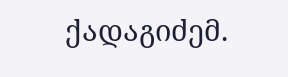ქადაგიძემ.